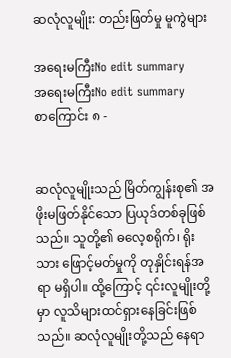ဆလုံလူမျိုး: တည်းဖြတ်မှု မူကွဲများ

အရေးမကြီးNo edit summary
အရေးမကြီးNo edit summary
စာကြောင်း ၈ -


ဆလုံလူမျိုးသည် မြိတ်ကျွန်းစု၏ အဖိုးမဖြတ်နိုင်သော ပြယုဒ်တစ်ခုဖြစ်သည်။ သူတို့၏ ဓလေ့စရိုက်၊ ရိုးသား ဖြောင့်မတ်မှုကို တုနှိုင်းရန်အရာ မရှိပါ။ ထို့ကြောင့် ၎င်းလူမျိုးတို့မှာ လူသိများထင်ရှားနေခြင်းဖြစ်သည်။ ဆလုံလူမျိုးတို့သည် နေရာ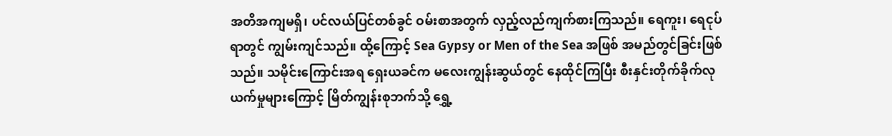အတိအကျမရှိ၊ ပင်လယ်ပြင်တစ်ခွင် ဝမ်းစာအတွက် လှည့်လည်ကျက်စားကြသည်။ ရေကူး၊ ရေငုပ်ရာတွင် ကျွမ်းကျင်သည်။ ထို့ကြောင့် Sea Gypsy or Men of the Sea အဖြစ် အမည်တွင်ခြင်းဖြစ်သည်။ သမိုင်းကြောင်းအရ ရှေးယခင်က မလေးကျွန်းဆွယ်တွင် နေထိုင်ကြပြီး စီးနှင်းတိုက်ခိုက်လုယက်မှုများကြောင့် မြိတ်ကျွန်းစုဘက်သို့ ရွှေ့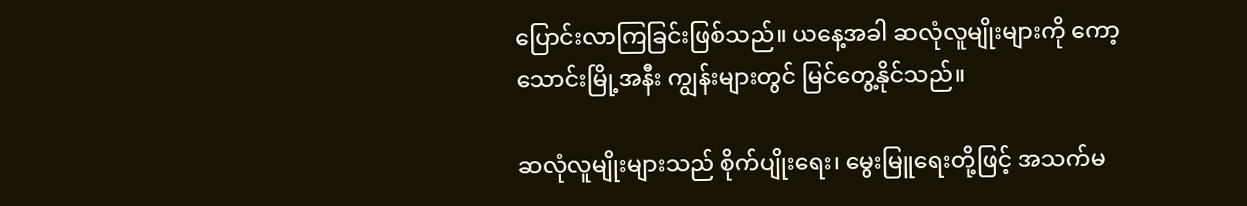ပြောင်းလာကြခြင်းဖြစ်သည်။ ယနေ့အခါ ဆလုံလူမျိုးများကို ကော့သောင်းမြို့အနီး ကျွန်းများတွင် မြင်တွေ့နိုင်သည်။

ဆလုံလူမျိုးများသည် စိုက်ပျိုးရေး၊ မွေးမြူရေးတို့ဖြင့် အသက်မ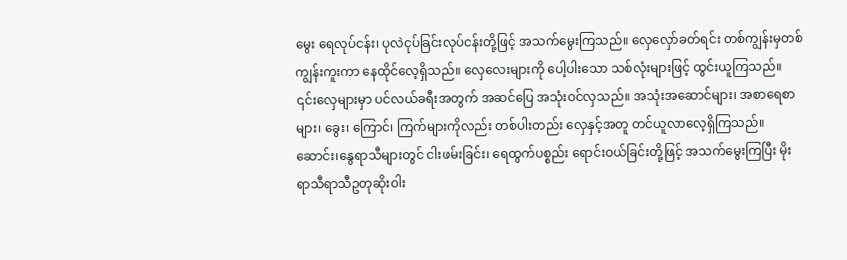မွေး ရေလုပ်ငန်း၊ ပုလဲငုပ်ခြင်းလုပ်ငန်းတို့ဖြင့် အသက်မွေးကြသည်။ လှေလှော်ခတ်ရင်း တစ်ကျွန်းမှတစ်ကျွန်းကူးကာ နေထိုင်လေ့ရှိသည်။ လှေလေးများကို ပေါ့ပါးသော သစ်လုံးများဖြင့် ထွင်းယူကြသည်။ ၎င်းလှေများမှာ ပင်လယ်ခရီးအတွက် အဆင်ပြေ အသုံးဝင်လှသည်။ အသုံးအဆောင်များ၊ အစာရေစာများ၊ ခွေး၊ ကြောင်၊ ကြက်များကိုလည်း တစ်ပါးတည်း လှေနှင့်အတူ တင်ယူလာလေ့ရှိကြသည်။ ဆောင်း၊နွေရာသီများတွင် ငါးဖမ်းခြင်း၊ ရေထွက်ပစ္စည်း ရောင်းဝယ်ခြင်းတို့ဖြင့် အသက်မွေးကြပြီး မိုးရာသီရာသီဥတုဆိုးဝါး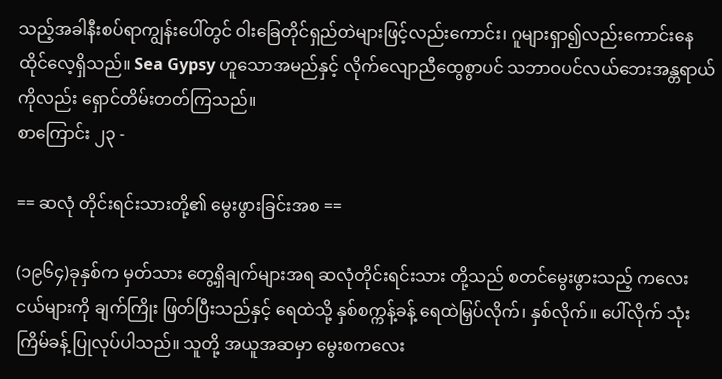သည့်အခါနီးစပ်ရာကျွန်းပေါ်တွင် ဝါးခြေတိုင်ရှည်တဲများဖြင့်လည်းကောင်း၊ ဂူများရှာ၍လည်းကောင်းနေထိုင်လေ့ရှိသည်။ Sea Gypsy ဟူသောအမည်နှင့် လိုက်လျောညီထွေစွာပင် သဘာဝပင်လယ်ဘေးအန္တရာယ်ကိုလည်း ရှောင်တိမ်းတတ်ကြသည်။
စာကြောင်း ၂၃ -

== ဆလုံ တိုင်းရင်းသားတို့၏ မွေးဖွားခြင်းအစ ==

(၁၉၆၄)ခုနှစ်က မှတ်သား တွေ့ရှိချက်များအရ ဆလုံတိုင်းရင်းသား တို့သည် စတင်မွေးဖွားသည့် ကလေးငယ်များကို ချက်ကြိုး ဖြတ်ပြီးသည်နှင့် ရေထဲသို့ နှစ်စက္ကန့်ခန့် ရေထဲမြှပ်လိုက်၊ နှစ်လိုက်။ ပေါ်လိုက် သုံးကြိမ်ခန့် ပြုလုပ်ပါသည်။ သူတို့ အယူအဆမှာ မွေးစကလေး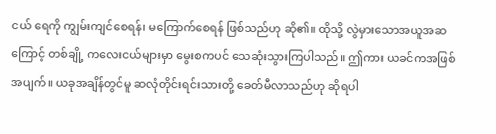ငယ် ရေကို ကျွမ်းကျင်စေရန်၊ မကြောက်စေရန် ဖြစ်သည်ဟု ဆို၏။ ထိုသို့ လွဲမှားသောအယူအဆကြောင့် တစ်ချို့ ကလေးငယ်များမှာ မွေးစကပင် သေဆုံးသွားကြပါသည်။ ဤကား ယခင်ကအဖြစ်အပျက်။ ယခုအချိန်တွင်မူ ဆလုံတိုင်းရင်းသားတို့ ခေတ်မီလာသည်ဟု ဆိုရပါ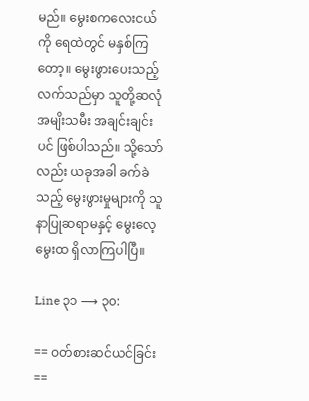မည်။ မွေးစကလေးငယ်ကို ရေထဲတွင် မနှစ်ကြတော့။ မွေးဖွားပေးသည့် လက်သည်မှာ သူတို့ဆလုံအမျိးသမီး အချင်းချင်းပင် ဖြစ်ပါသည်။ သို့သော်လည်း ယခုအခါ ခက်ခဲသည့် မွေးဖွားမှုများကို သူနာပြုဆရာမနှင့် မွေးလေ့ မွေးထ ရှိလာကြပါပြီ။

Line ၃၁ ⟶ ၃၀:

== ဝတ်စားဆင်ယင်ခြင်း ==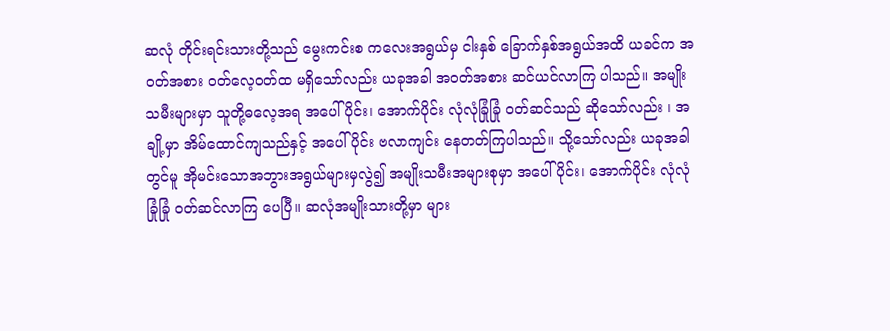ဆလုံ တိုင်းရင်းသားတို့သည် မွေးကင်းစ ကလေးအရွယ်မှ ငါးနှစ် ခြောက်နှစ်အရွယ်အထိ ယခင်က အဝတ်အစား ဝတ်လေ့ဝတ်ထ မရှိသော်လည်း ယခုအခါ အဝတ်အစား ဆင်ယင်လာကြ ပါသည်။ အမျိုးသမီးများမှာ သူတို့ဓလေ့အရ အပေါ်ပိုင်း၊ အောက်ပိုင်း လုံလုံခြုံခြုံ ဝတ်ဆင်သည် ဆိုသော်လည်း ၊ အချို့မှာ အိမ်ထောင်ကျသည်နှင့် အပေါ်ပိုင်း ဗလာကျင်း နေတတ်ကြပါသည်။ သို့သော်လည်း ယခုအခါတွင်မူ အိုမင်းသောအဘွားအရွယ်များမှလွဲ၍ အမျိုးသမီးအများစုမှာ အပေါ်ပိုင်း၊ အောက်ပိုင်း လုံလုံခြုံခြုံ ဝတ်ဆင်လာကြ ပေပြီ။ ဆလုံအမျိုးသားတို့မှာ များ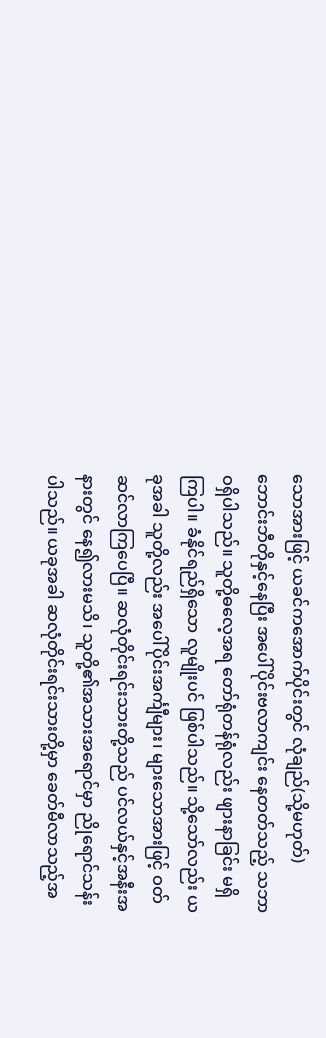သောအားဖြင့် ယခင်ကအောက်ပိုင်းတွင် လုံချည်(သို့မဟုတ်) ဘောင်းဘီတိုနှင့်နေပြီး အပေါ်ပိုင်းဗလာကျင်း နေတတ်သည့် သဘာဝရှိပါသည်။ သူတို့ဓလေ့အရ တော်ရုံတန်ရုံလည်း ဖျားနာခြင်း မရှိကြပါ။ ခံနိုင်ရည်ရှိသော လူမျိုးပင် ဖြစ်ပါသည်။ သို့သော်လည်း ယခုအခါ သူတို့လည်း အပေါ်ပိုင်းအင်္ကျီများ၊ များသောအားဖြင့် ဝတ်ဆင်လာကြပေပြီ။ ဆလုံတိုင်းရင်းသားတို့သည် ပင်လယ်နှင့်အနီးအနားတွင် နေ၍လားမသိ၊ သူတို့၏အသားအရောင်မှာ ညိုရောင်သန်းပါသည်။ ယခုအခါ ဆလုံတိုင်းရင်းသားတို့မှာ ခေတ်မီလာသည့်အ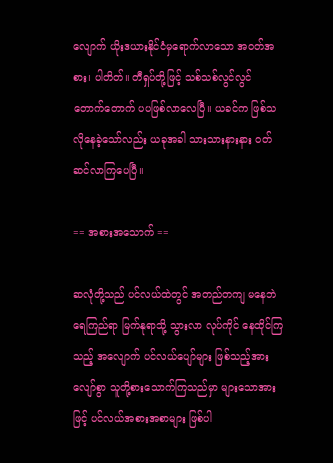လျောက် ယိုးဒယားနိုင်ငံမှရောက်လာသော အဝတ်အစား၊ ပါတိတ်။ တီရှပ်တို့ဖြင့် သစ်သစ်လွင်လွင် တောက်တောက် ပပဖြစ်လာလေပြီ။ ယခင်က ဖြစ်သလိုနေခဲ့သော်လည်း ယခုအခါ သားသားနားနား ဝတ်ဆင်လာကြပေပြီ။

== အစားအသောက် ==

ဆလုံတို့သည် ပင်လယ်ထဲတွင် အတည်တကျ မနေဘဲ ရေကြည်ရာ မြက်နုရာသို့ သွားလာ လုပ်ကိုင် နေထိုင်ကြသည့် အလျောက် ပင်လယ်ပျော်များ ဖြစ်သည့်အားလျော်စွာ သူတို့စားသောက်ကြသည်မှာ များသောအားဖြင့် ပင်လယ်အစားအစာများ ဖြစ်ပါ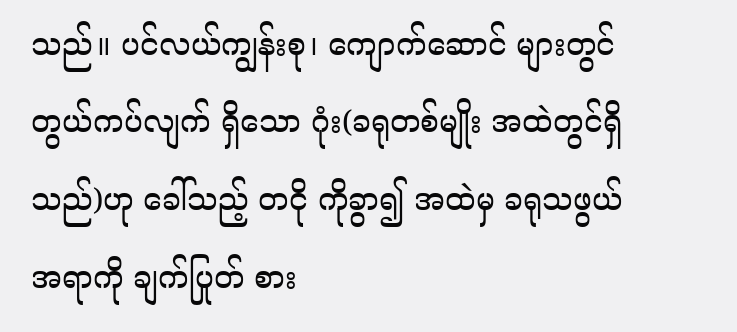သည်။ ပင်လယ်ကျွန်းစု၊ ကျောက်ဆောင် များတွင် တွယ်ကပ်လျက် ရှိသော ဂုံး(ခရုတစ်မျိုး အထဲတွင်ရှိသည်)ဟု ခေါ်သည့် တငို ကိုခွာ၍ အထဲမှ ခရုသဖွယ် အရာကို ချက်ပြုတ် စား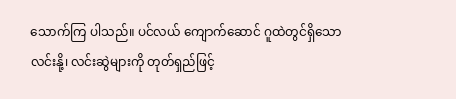သောက်ကြ ပါသည်။ ပင်လယ် ကျောက်ဆောင် ဂူထဲတွင်ရှိသော လင်းနို့၊ လင်းဆွဲများကို တုတ်ရှည်ဖြင့်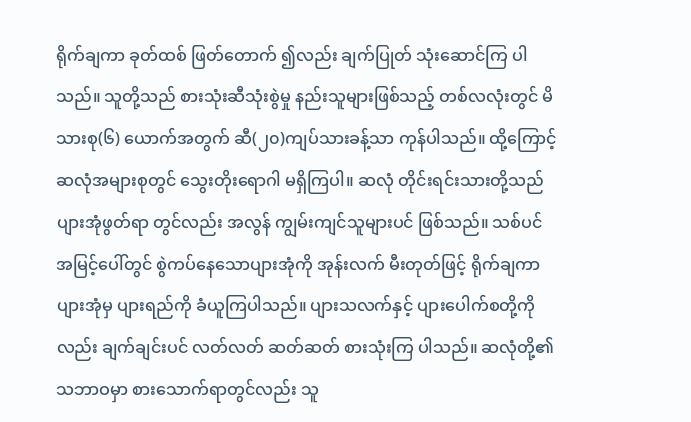ရိုက်ချကာ ခုတ်ထစ် ဖြတ်တောက် ၍လည်း ချက်ပြုတ် သုံးဆောင်ကြ ပါသည်။ သူတို့သည် စားသုံးဆီသုံးစွဲမှု နည်းသူများဖြစ်သည့် တစ်လလုံးတွင် မိသားစု(၆) ယောက်အတွက် ဆီ(၂၀)ကျပ်သားခန့်သာ ကုန်ပါသည်။ ထို့ကြောင့် ဆလုံအများစုတွင် သွေးတိုးရောဂါ မရှိကြပါ။ ဆလုံ တိုင်းရင်းသားတို့သည် ပျားအုံဖွတ်ရာ တွင်လည်း အလွန် ကျွမ်းကျင်သူများပင် ဖြစ်သည်။ သစ်ပင် အမြင့်ပေါ်တွင် စွဲကပ်နေသောပျားအုံကို အုန်းလက် မီးတုတ်ဖြင့် ရိုက်ချကာ ပျားအုံမှ ပျားရည်ကို ခံယူကြပါသည်။ ပျားသလက်နှင့် ပျားပေါက်စတို့ကိုလည်း ချက်ချင်းပင် လတ်လတ် ဆတ်ဆတ် စားသုံးကြ ပါသည်။ ဆလုံတို့၏ သဘာဝမှာ စားသောက်ရာတွင်လည်း သူ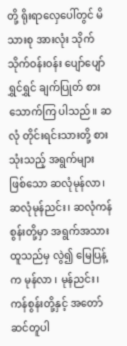တို့ ရိုးရာလှေပေါ်တွင် မိသားစု အားလုံး သိုက်သိုက်ဝန်းဝန်း ပျော်ပျော် ရွှင်ရွှင် ချက်ပြုတ် စားသောက်ကြ ပါသည်။ ဆလုံ တိုင်းရင်းသားတို့ စားသုံးသည့် အရွက်များ ဖြစ်သော ဆလုံမုန်လာ၊ ဆလုံမုန်ညင်း၊ ဆလုံကန်စွန်းတို့မှာ အရွက်အသားထူသည်မှ လွဲ၍ မြေပြန့်က မုန်လာ ၊ မုန်ညင်း၊ ကန်စွန်းတို့နှင့် အတော် ဆင်တူပါ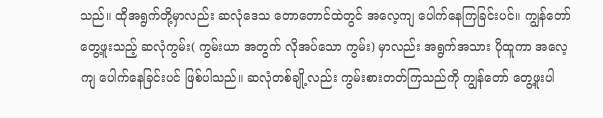သည်။ ထိုအရွက်တို့မှာလည်း ဆလုံဒေသ တောတောင်ထဲတွင် အလေ့ကျ ပေါက်နေကြခြင်းပင်။ ကျွန်တော် တွေ့ဖူးသည့် ဆလုံကွမ်း( ကွမ်းယာ အတွက် လိုအပ်သော ကွမ်း) မှာလည်း အရွက်အသား ပိုထူကာ အလေ့ကျ ပေါက်နေခြင်းပင် ဖြစ်ပါသည်။ ဆလုံတစ်ချို့လည်း ကွမ်းစားတတ်ကြသည်ကို ကျွန်တော် တွေ့ဖူးပါ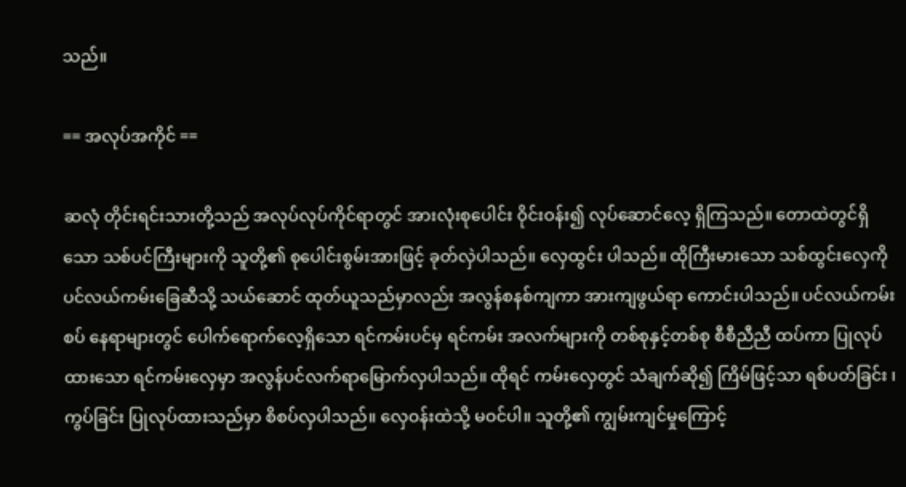သည်။

== အလုပ်အကိုင် ==

ဆလုံ တိုင်းရင်းသားတို့သည် အလုပ်လုပ်ကိုင်ရာတွင် အားလုံးစုပေါင်း ဝိုင်းဝန်း၍ လုပ်ဆောင်လေ့ ရှိကြသည်။ တောထဲတွင်ရှိသော သစ်ပင်ကြီးများကို သူတို့၏ စုပေါင်းစွမ်းအားဖြင့် ခုတ်လှဲပါသည်။ လှေထွင်း ပါသည်။ ထိုကြီးမားသော သစ်ထွင်းလှေကို ပင်လယ်ကမ်းခြေဆီသို့ သယ်ဆောင် ထုတ်ယူသည်မှာလည်း အလွန်စနစ်ကျကာ အားကျဖွယ်ရာ ကောင်းပါသည်။ ပင်လယ်ကမ်းစပ် နေရာများတွင် ပေါက်ရောက်လေ့ရှိသော ရင်ကမ်းပင်မှ ရင်ကမ်း အလက်များကို တစ်စုနှင့်တစ်စု စီစီညီညီ ထပ်ကာ ပြုလုပ်ထားသော ရင်ကမ်းလှေမှာ အလွန်ပင်လက်ရာမြောက်လှပါသည်။ ထိုရင် ကမ်းလှေတွင် သံချက်ဆို၍ ကြိမ်ဖြင့်သာ ရစ်ပတ်ခြင်း ၊ ကွပ်ခြင်း ပြုလုပ်ထားသည်မှာ စိစပ်လှပါသည်။ လှေဝန်းထဲသို့ မဝင်ပါ။ သူတို့၏ ကျွမ်းကျင်မှုကြောင့်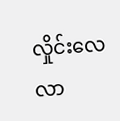လှိုင်းလေလာ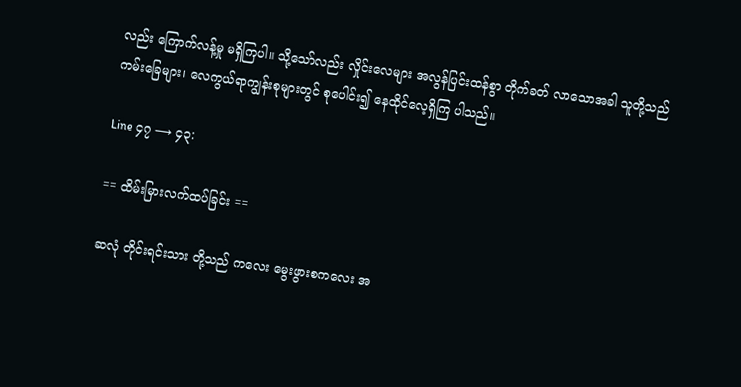လည်း ကြောက်လန့်မှု မရှိကြပါ။ သို့သော်လည်း လှိုင်းလေများ အလွန်ပြင်းထန်စွာ တိုက်ခတ် လာသောအခါ သူတို့သည် ကမ်းခြေများ၊ လေကွယ်ရာကျွန်းစုများတွင် စုပေါင်း၍ နေထိုင်လေ့ရှိကြ ပါသည်။

Line ၄၇ ⟶ ၄၃:

== ထိမ်းမြားလက်ထပ်ခြင်း ==

ဆလုံ တိုင်းရင်းသား တို့သည် ကလေး မွေးဖွားစကလေး အ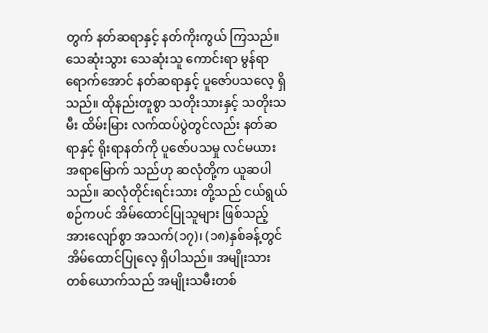တွက် နတ်ဆရာနှင့် နတ်ကိုးကွယ် ကြသည်။ သေဆုံးသွား သေဆုံးသူ ကောင်းရာ မွန်ရာ ရောက်အောင် နတ်ဆရာနှင့် ပူဇော်ပသလေ့ ရှိသည်။ ထိုနည်းတူစွာ သတိုးသားနှင့် သတိုးသမီး ထိမ်းမြား လက်ထပ်ပွဲတွင်လည်း နတ်ဆရာနှင့် ရိုးရာနတ်ကို ပူဇော်ပသမှု လင်မယား အရာမြောက် သည်ဟု ဆလုံတို့က ယူဆပါသည်။ ဆလုံတိုင်းရင်းသား တို့သည် ငယ်ရွယ်စဉ်ကပင် အိမ်ထောင်ပြုသူများ ဖြစ်သည့် အားလျော်စွာ အသက်(၁၇)၊ (၁၈)နှစ်ခန့်တွင် အိမ်ထောင်ပြုလေ့ ရှိပါသည်။ အမျိုးသား တစ်ယောက်သည် အမျိုးသမီးတစ်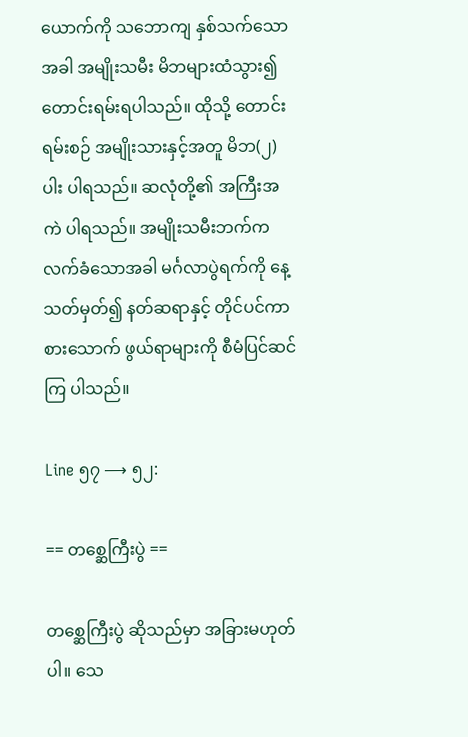ယောက်ကို သဘောကျ နှစ်သက်သောအခါ အမျိုးသမီး မိဘများထံသွား၍ တောင်းရမ်းရပါသည်။ ထိုသို့ တောင်းရမ်းစဉ် အမျိုးသားနှင့်အတူ မိဘ(၂)ပါး ပါရသည်။ ဆလုံတို့၏ အကြီးအကဲ ပါရသည်။ အမျိုးသမီးဘက်က လက်ခံသောအခါ မင်္ဂလာပွဲရက်ကို နေ့သတ်မှတ်၍ နတ်ဆရာနှင့် တိုင်ပင်ကာ စားသောက် ဖွယ်ရာများကို စီမံပြင်ဆင်ကြ ပါသည်။

Line ၅၇ ⟶ ၅၂:

== တစ္ဆေကြီးပွဲ ==

တစ္ဆေကြီးပွဲ ဆိုသည်မှာ အခြားမဟုတ်ပါ။ သေ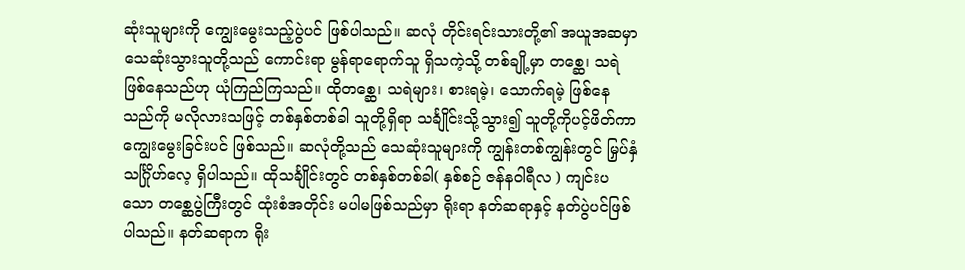ဆုံးသူများကို ကျွေးမွေးသည့်ပွဲပင် ဖြစ်ပါသည်။ ဆလုံ တိုင်းရင်းသားတို့၏ အယူအဆမှာ သေဆုံးသွားသူတို့သည် ကောင်းရာ မွန်ရာရောက်သူ ရှိသကဲ့သို့ တစ်ချို့မှာ တစ္ဆေ၊ သရဲဖြစ်နေသည်ဟု ယုံကြည်ကြသည်။ ထိုတစ္ဆေ၊ သရဲများ၊ စားရမဲ့၊ သောက်ရမဲ့ ဖြစ်နေသည်ကို မလိုလားသဖြင့် တစ်နှစ်တစ်ခါ သူတို့ရှိရာ သင်္ချိုင်းသို့သွား၍ သူတို့ကိုပင့်ဖိတ်ကာ ကျွေးမွေးခြင်းပင် ဖြစ်သည်။ ဆလုံတို့သည် သေဆုံးသူများကို ကျွန်းတစ်ကျွန်းတွင် မြှပ်နှံ သင်္ဂြိုဟ်လေ့ ရှိပါသည်။ ထိုသင်္ချိုင်းတွင် တစ်နှစ်တစ်ခါ( နှစ်စဉ် ဇန်နဝါရီလ ) ကျင်းပသော တစ္ဆေပွဲကြီးတွင် ထုံးစံအတိုင်း မပါမဖြစ်သည်မှာ ရိုးရာ နတ်ဆရာနှင့် နတ်ပွဲပင်ဖြစ်ပါသည်။ နတ်ဆရာက ရိုး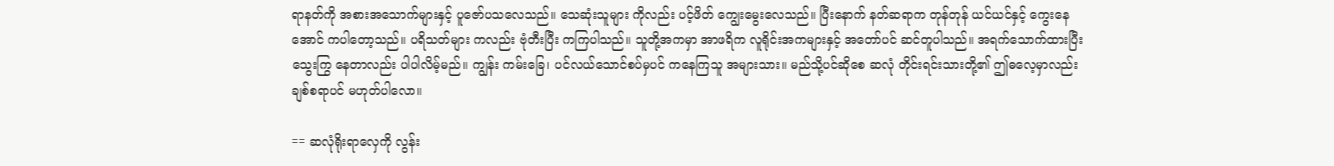ရာနတ်ကို အစားအသောက်များနှင့် ပူဇော်ပသလေသည်။ သေဆုံးသူများ ကိုလည်း ပင့်ဖိတ် ကျွေးမွေးလေသည်။ ပြီးနောက် နတ်ဆရာက တုန်တုန် ယင်ယင်နှင့် ကွေးနေအောင် ကပါတော့သည်။ ပရိသတ်များ ကလည်း ဗုံတီးပြီး ကကြပါသည်။ သူတို့အကမှာ အာဖရိက လူရိုင်းအကများနှင့် အတော်ပင် ဆင်တူပါသည်။ အရက်သောက်ထားပြီး သွေးကြွ နေတာလည်း ပါပါလိမ့်မည်။ ကျွန်း ကမ်းခြေ၊ ပင်လယ်သောင်စပ်မှပင် ကနေကြသူ အများသား။ မည်သို့ပင်ဆိုစေ ဆလုံ တိုင်းရင်းသားတို့၏ ဤဓလေ့မှာလည်း ချစ်စရာပင် မဟုတ်ပါလော။

== ဆလုံရိုးရာလှေကို လွန်း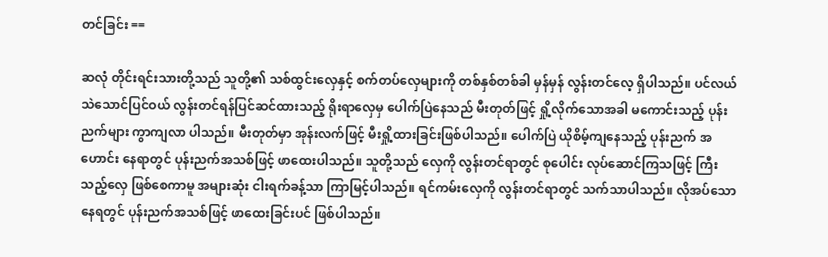တင်ခြင်း ==

ဆလုံ တိုင်းရင်းသားတို့သည် သူတို့၏ သစ်ထွင်းလှေနှင့် စက်တပ်လှေများကို တစ်နှစ်တစ်ခါ မှန်မှန် လွန်းတင်လေ့ ရှိပါသည်။ ပင်လယ်သဲသောင်ပြင်ဝယ် လွန်းတင်ရန်ပြင်ဆင်ထားသည့် ရိုးရာလှေမှ ပေါက်ပြဲနေသည် မီးတုတ်ဖြင့် ရှို့လိုက်သောအခါ မကောင်းသည့် ပုန်းညက်များ ကွာကျလာ ပါသည်။ မီးတုတ်မှာ အုန်းလက်ဖြင့် မီးရှို့ထားခြင်းဖြစ်ပါသည်။ ပေါက်ပြဲ ယိုစိမ့်ကျနေသည့် ပုန်းညက် အဟောင်း နေရာတွင် ပုန်းညက်အသစ်ဖြင့် ဖာထေးပါသည်။ သူတို့သည် လှေကို လွန်းတင်ရာတွင် စုပေါင်း လုပ်ဆောင်ကြသဖြင့် ကြီးသည့်လှေ ဖြစ်စေကာမူ အများဆုံး ငါးရက်ခန့်သာ ကြာမြင့်ပါသည်။ ရင်ကမ်းလှေကို လွန်းတင်ရာတွင် သက်သာပါသည်။ လိုအပ်သော နေရတွင် ပုန်းညက်အသစ်ဖြင့် ဖာထေးခြင်းပင် ဖြစ်ပါသည်။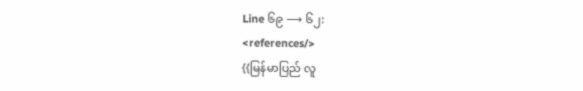Line ၆၉ ⟶ ၆၂:
<references/>
{{မြန်မာပြည် လူ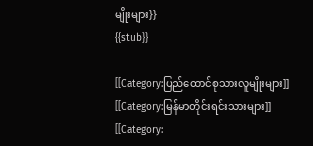မျိုးများ}}
{{stub}}

[[Category:ပြည်ထောင်စုသားလူမျိုးများ]]
[[Category:မြန်မာတိုင်းရင်းသားများ]]
[[Category: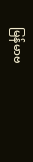မြန်မာဗ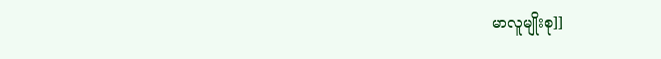မာလူမျိုးစု]]